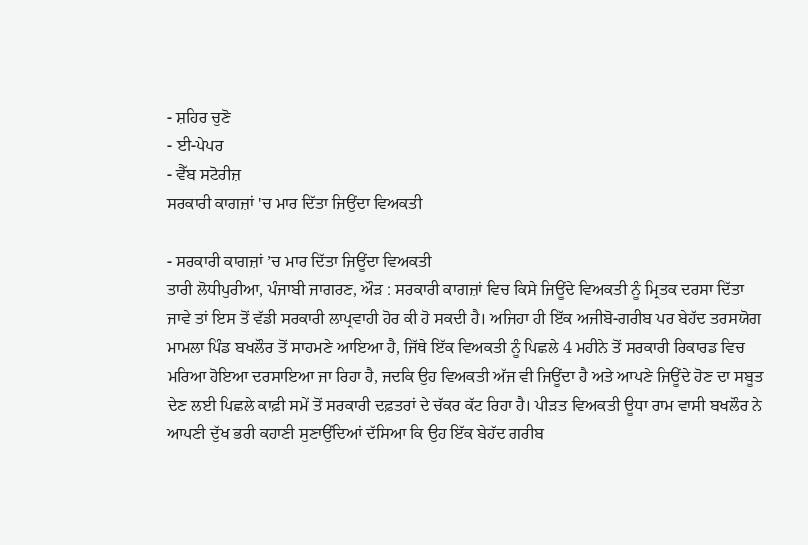- ਸ਼ਹਿਰ ਚੁਣੋ
- ਈ-ਪੇਪਰ
- ਵੈੱਬ ਸਟੋਰੀਜ਼
ਸਰਕਾਰੀ ਕਾਗਜ਼ਾਂ 'ਚ ਮਾਰ ਦਿੱਤਾ ਜਿਉਂਦਾ ਵਿਅਕਤੀ

- ਸਰਕਾਰੀ ਕਾਗਜ਼ਾਂ ’ਚ ਮਾਰ ਦਿੱਤਾ ਜਿਊਂਦਾ ਵਿਅਕਤੀ
ਤਾਰੀ ਲੋਧੀਪੁਰੀਆ, ਪੰਜਾਬੀ ਜਾਗਰਣ, ਔੜ : ਸਰਕਾਰੀ ਕਾਗਜ਼ਾਂ ਵਿਚ ਕਿਸੇ ਜਿਊਂਦੇ ਵਿਅਕਤੀ ਨੂੰ ਮ੍ਰਿਤਕ ਦਰਸਾ ਦਿੱਤਾ ਜਾਵੇ ਤਾਂ ਇਸ ਤੋਂ ਵੱਡੀ ਸਰਕਾਰੀ ਲਾਪ੍ਰਵਾਹੀ ਹੋਰ ਕੀ ਹੋ ਸਕਦੀ ਹੈ। ਅਜਿਹਾ ਹੀ ਇੱਕ ਅਜੀਬੋ-ਗਰੀਬ ਪਰ ਬੇਹੱਦ ਤਰਸਯੋਗ ਮਾਮਲਾ ਪਿੰਡ ਬਖਲੌਰ ਤੋਂ ਸਾਹਮਣੇ ਆਇਆ ਹੈ, ਜਿੱਥੇ ਇੱਕ ਵਿਅਕਤੀ ਨੂੰ ਪਿਛਲੇ 4 ਮਹੀਨੇ ਤੋਂ ਸਰਕਾਰੀ ਰਿਕਾਰਡ ਵਿਚ ਮਰਿਆ ਹੋਇਆ ਦਰਸਾਇਆ ਜਾ ਰਿਹਾ ਹੈ, ਜਦਕਿ ਉਹ ਵਿਅਕਤੀ ਅੱਜ ਵੀ ਜਿਊਂਦਾ ਹੈ ਅਤੇ ਆਪਣੇ ਜਿਊਂਦੇ ਹੋਣ ਦਾ ਸਬੂਤ ਦੇਣ ਲਈ ਪਿਛਲੇ ਕਾਫ਼ੀ ਸਮੇਂ ਤੋਂ ਸਰਕਾਰੀ ਦਫ਼ਤਰਾਂ ਦੇ ਚੱਕਰ ਕੱਟ ਰਿਹਾ ਹੈ। ਪੀੜਤ ਵਿਅਕਤੀ ਊਧਾ ਰਾਮ ਵਾਸੀ ਬਖਲੌਰ ਨੇ ਆਪਣੀ ਦੁੱਖ ਭਰੀ ਕਹਾਣੀ ਸੁਣਾਉਂਦਿਆਂ ਦੱਸਿਆ ਕਿ ਉਹ ਇੱਕ ਬੇਹੱਦ ਗਰੀਬ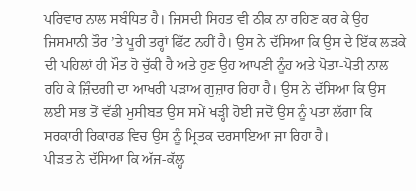ਪਰਿਵਾਰ ਨਾਲ ਸਬੰਧਿਤ ਹੈ। ਜਿਸਦੀ ਸਿਹਤ ਵੀ ਠੀਕ ਨਾ ਰਹਿਣ ਕਰ ਕੇ ਉਹ ਜਿਸਮਾਨੀ ਤੌਰ ’ਤੇ ਪੂਰੀ ਤਰ੍ਹਾਂ ਫਿੱਟ ਨਹੀਂ ਹੈ। ਉਸ ਨੇ ਦੱਸਿਆ ਕਿ ਉਸ ਦੇ ਇੱਕ ਲੜਕੇ ਦੀ ਪਹਿਲਾਂ ਹੀ ਮੌਤ ਹੋ ਚੁੱਕੀ ਹੈ ਅਤੇ ਹੁਣ ਉਹ ਆਪਣੀ ਨੂੰਹ ਅਤੇ ਪੋਤਾ-ਪੋਤੀ ਨਾਲ ਰਹਿ ਕੇ ਜ਼ਿੰਦਗੀ ਦਾ ਆਖਰੀ ਪੜਾਅ ਗੁਜ਼ਾਰ ਰਿਹਾ ਹੈ। ਉਸ ਨੇ ਦੱਸਿਆ ਕਿ ਉਸ ਲਈ ਸਭ ਤੋਂ ਵੱਡੀ ਮੁਸੀਬਤ ਉਸ ਸਮੇਂ ਖੜ੍ਹੀ ਹੋਈ ਜਦੋਂ ਉਸ ਨੂੰ ਪਤਾ ਲੱਗਾ ਕਿ ਸਰਕਾਰੀ ਰਿਕਾਰਡ ਵਿਚ ਉਸ ਨੂੰ ਮ੍ਰਿਤਕ ਦਰਸਾਇਆ ਜਾ ਰਿਹਾ ਹੈ।
ਪੀੜਤ ਨੇ ਦੱਸਿਆ ਕਿ ਅੱਜ-ਕੱਲ੍ਹ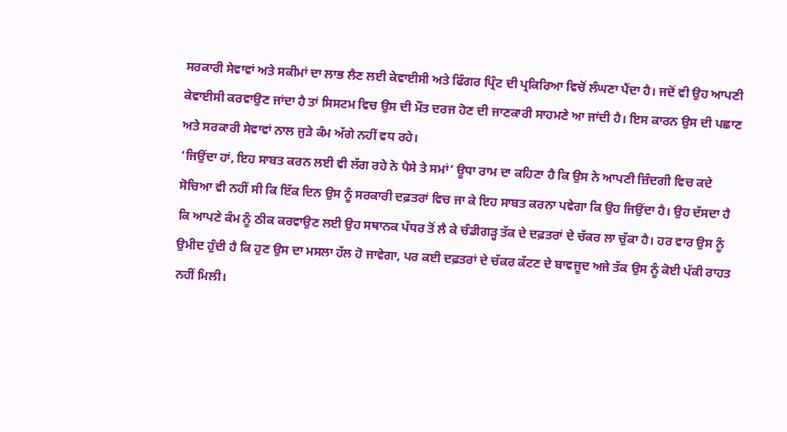ਸਰਕਾਰੀ ਸੇਵਾਵਾਂ ਅਤੇ ਸਕੀਮਾਂ ਦਾ ਲਾਭ ਲੈਣ ਲਈ ਕੇਵਾਈਸੀ ਅਤੇ ਫਿੰਗਰ ਪ੍ਰਿੰਟ ਦੀ ਪ੍ਰਕਿਰਿਆ ਵਿਚੋਂ ਲੰਘਣਾ ਪੈਂਦਾ ਹੈ। ਜਦੋਂ ਵੀ ਉਹ ਆਪਣੀ ਕੇਵਾਈਸੀ ਕਰਵਾਉਣ ਜਾਂਦਾ ਹੈ ਤਾਂ ਸਿਸਟਮ ਵਿਚ ਉਸ ਦੀ ਮੌਤ ਦਰਜ ਹੋਣ ਦੀ ਜਾਣਕਾਰੀ ਸਾਹਮਣੇ ਆ ਜਾਂਦੀ ਹੈ। ਇਸ ਕਾਰਨ ਉਸ ਦੀ ਪਛਾਣ ਅਤੇ ਸਰਕਾਰੀ ਸੇਵਾਵਾਂ ਨਾਲ ਜੁੜੇ ਕੰਮ ਅੱਗੇ ਨਹੀਂ ਵਧ ਰਹੇ।
‘ਜਿਉਂਦਾ ਹਾਂ, ਇਹ ਸਾਬਤ ਕਰਨ ਲਈ ਵੀ ਲੱਗ ਰਹੇ ਨੇ ਪੈਸੇ ਤੇ ਸਮਾਂ’ ਊਧਾ ਰਾਮ ਦਾ ਕਹਿਣਾ ਹੈ ਕਿ ਉਸ ਨੇ ਆਪਣੀ ਜ਼ਿੰਦਗੀ ਵਿਚ ਕਦੇ ਸੋਚਿਆ ਵੀ ਨਹੀਂ ਸੀ ਕਿ ਇੱਕ ਦਿਨ ਉਸ ਨੂੰ ਸਰਕਾਰੀ ਦਫ਼ਤਰਾਂ ਵਿਚ ਜਾ ਕੇ ਇਹ ਸਾਬਤ ਕਰਨਾ ਪਵੇਗਾ ਕਿ ਉਹ ਜਿਉਂਦਾ ਹੈ। ਉਹ ਦੱਸਦਾ ਹੈ ਕਿ ਆਪਣੇ ਕੰਮ ਨੂੰ ਠੀਕ ਕਰਵਾਉਣ ਲਈ ਉਹ ਸਥਾਨਕ ਪੱਧਰ ਤੋਂ ਲੈ ਕੇ ਚੰਡੀਗੜ੍ਹ ਤੱਕ ਦੇ ਦਫ਼ਤਰਾਂ ਦੇ ਚੱਕਰ ਲਾ ਚੁੱਕਾ ਹੈ। ਹਰ ਵਾਰ ਉਸ ਨੂੰ ਉਮੀਦ ਹੁੰਦੀ ਹੈ ਕਿ ਹੁਣ ਉਸ ਦਾ ਮਸਲਾ ਹੱਲ ਹੋ ਜਾਵੇਗਾ, ਪਰ ਕਈ ਦਫ਼ਤਰਾਂ ਦੇ ਚੱਕਰ ਕੱਟਣ ਦੇ ਬਾਵਜੂਦ ਅਜੇ ਤੱਕ ਉਸ ਨੂੰ ਕੋਈ ਪੱਕੀ ਰਾਹਤ ਨਹੀਂ ਮਿਲੀ।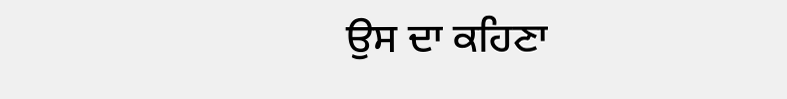ਉਸ ਦਾ ਕਹਿਣਾ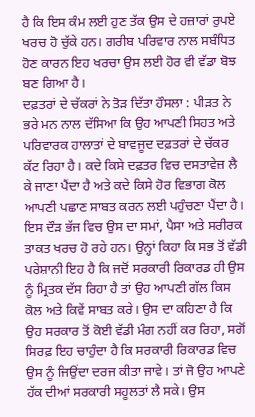ਹੈ ਕਿ ਇਸ ਕੰਮ ਲਈ ਹੁਣ ਤੱਕ ਉਸ ਦੇ ਹਜ਼ਾਰਾਂ ਰੁਪਏ ਖਰਚ ਹੋ ਚੁੱਕੇ ਹਨ। ਗਰੀਬ ਪਰਿਵਾਰ ਨਾਲ ਸਬੰਧਿਤ ਹੋਣ ਕਾਰਨ ਇਹ ਖਰਚਾ ਉਸ ਲਈ ਹੋਰ ਵੀ ਵੱਡਾ ਬੋਝ ਬਣ ਗਿਆ ਹੈ।
ਦਫ਼ਤਰਾਂ ਦੇ ਚੱਕਰਾਂ ਨੇ ਤੋੜ ਦਿੱਤਾ ਹੌਸਲਾ : ਪੀੜਤ ਨੇ ਭਰੇ ਮਨ ਨਾਲ ਦੱਸਿਆ ਕਿ ਉਹ ਆਪਣੀ ਸਿਹਤ ਅਤੇ ਪਰਿਵਾਰਕ ਹਾਲਾਤਾਂ ਦੇ ਬਾਵਜੂਦ ਦਫ਼ਤਰਾਂ ਦੇ ਚੱਕਰ ਕੱਟ ਰਿਹਾ ਹੈ। ਕਦੇ ਕਿਸੇ ਦਫ਼ਤਰ ਵਿਚ ਦਸਤਾਵੇਜ਼ ਲੈ ਕੇ ਜਾਣਾ ਪੈਂਦਾ ਹੈ ਅਤੇ ਕਦੇ ਕਿਸੇ ਹੋਰ ਵਿਭਾਗ ਕੋਲ ਆਪਣੀ ਪਛਾਣ ਸਾਬਤ ਕਰਨ ਲਈ ਪਹੁੰਚਣਾ ਪੈਂਦਾ ਹੈ। ਇਸ ਦੌੜ ਭੱਜ ਵਿਚ ਉਸ ਦਾ ਸਮਾਂ, ਪੈਸਾ ਅਤੇ ਸਰੀਰਕ ਤਾਕਤ ਖਰਚ ਹੋ ਰਹੇ ਹਨ। ਉਨ੍ਹਾਂ ਕਿਹਾ ਕਿ ਸਭ ਤੋਂ ਵੱਡੀ ਪਰੇਸ਼ਾਨੀ ਇਹ ਹੈ ਕਿ ਜਦੋਂ ਸਰਕਾਰੀ ਰਿਕਾਰਡ ਹੀ ਉਸ ਨੂੰ ਮ੍ਰਿਤਕ ਦੱਸ ਰਿਹਾ ਹੈ ਤਾਂ ਉਹ ਆਪਣੀ ਗੱਲ ਕਿਸ ਕੋਲ ਅਤੇ ਕਿਵੇਂ ਸਾਬਤ ਕਰੇ। ਉਸ ਦਾ ਕਹਿਣਾ ਹੈ ਕਿ ਉਹ ਸਰਕਾਰ ਤੋਂ ਕੋਈ ਵੱਡੀ ਮੰਗ ਨਹੀਂ ਕਰ ਰਿਹਾ, ਸਗੋਂ ਸਿਰਫ਼ ਇਹ ਚਾਹੁੰਦਾ ਹੈ ਕਿ ਸਰਕਾਰੀ ਰਿਕਾਰਡ ਵਿਚ ਉਸ ਨੂੰ ਜਿਉਂਦਾ ਦਰਜ ਕੀਤਾ ਜਾਵੇ। ਤਾਂ ਜੋ ਉਹ ਆਪਣੇ ਹੱਕ ਦੀਆਂ ਸਰਕਾਰੀ ਸਹੂਲਤਾਂ ਲੈ ਸਕੇ। ਉਸ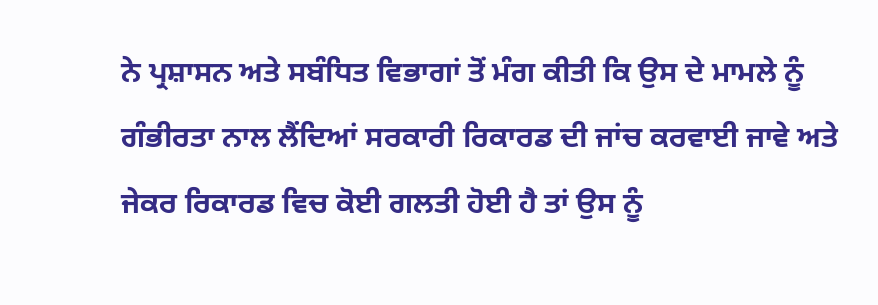ਨੇ ਪ੍ਰਸ਼ਾਸਨ ਅਤੇ ਸਬੰਧਿਤ ਵਿਭਾਗਾਂ ਤੋਂ ਮੰਗ ਕੀਤੀ ਕਿ ਉਸ ਦੇ ਮਾਮਲੇ ਨੂੰ ਗੰਭੀਰਤਾ ਨਾਲ ਲੈਂਦਿਆਂ ਸਰਕਾਰੀ ਰਿਕਾਰਡ ਦੀ ਜਾਂਚ ਕਰਵਾਈ ਜਾਵੇ ਅਤੇ ਜੇਕਰ ਰਿਕਾਰਡ ਵਿਚ ਕੋਈ ਗਲਤੀ ਹੋਈ ਹੈ ਤਾਂ ਉਸ ਨੂੰ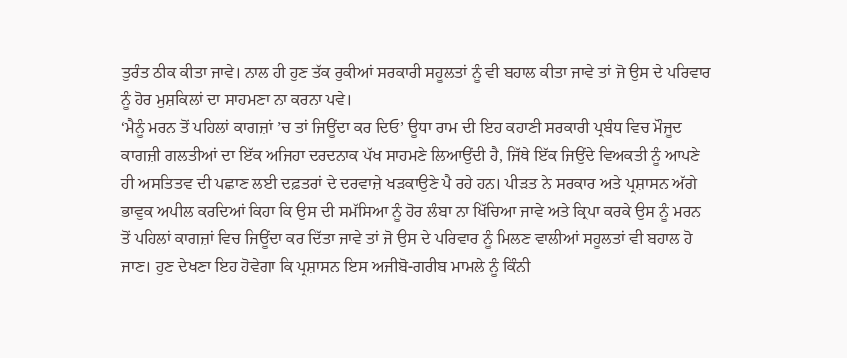ਤੁਰੰਤ ਠੀਕ ਕੀਤਾ ਜਾਵੇ। ਨਾਲ ਹੀ ਹੁਣ ਤੱਕ ਰੁਕੀਆਂ ਸਰਕਾਰੀ ਸਹੂਲਤਾਂ ਨੂੰ ਵੀ ਬਹਾਲ ਕੀਤਾ ਜਾਵੇ ਤਾਂ ਜੋ ਉਸ ਦੇ ਪਰਿਵਾਰ ਨੂੰ ਹੋਰ ਮੁਸ਼ਕਿਲਾਂ ਦਾ ਸਾਹਮਣਾ ਨਾ ਕਰਨਾ ਪਵੇ।
‘ਮੈਨੂੰ ਮਰਨ ਤੋਂ ਪਹਿਲਾਂ ਕਾਗਜ਼ਾਂ ’ਚ ਤਾਂ ਜਿਊਂਦਾ ਕਰ ਦਿਓ’ ਊਧਾ ਰਾਮ ਦੀ ਇਹ ਕਹਾਣੀ ਸਰਕਾਰੀ ਪ੍ਰਬੰਧ ਵਿਚ ਮੌਜੂਦ ਕਾਗਜ਼ੀ ਗਲਤੀਆਂ ਦਾ ਇੱਕ ਅਜਿਹਾ ਦਰਦਨਾਕ ਪੱਖ ਸਾਹਮਣੇ ਲਿਆਉਂਦੀ ਹੈ, ਜਿੱਥੇ ਇੱਕ ਜਿਉਂਦੇ ਵਿਅਕਤੀ ਨੂੰ ਆਪਣੇ ਹੀ ਅਸਤਿਤਵ ਦੀ ਪਛਾਣ ਲਈ ਦਫ਼ਤਰਾਂ ਦੇ ਦਰਵਾਜ਼ੇ ਖੜਕਾਉਣੇ ਪੈ ਰਹੇ ਹਨ। ਪੀੜਤ ਨੇ ਸਰਕਾਰ ਅਤੇ ਪ੍ਰਸ਼ਾਸਨ ਅੱਗੇ ਭਾਵੁਕ ਅਪੀਲ ਕਰਦਿਆਂ ਕਿਹਾ ਕਿ ਉਸ ਦੀ ਸਮੱਸਿਆ ਨੂੰ ਹੋਰ ਲੰਬਾ ਨਾ ਖਿੱਚਿਆ ਜਾਵੇ ਅਤੇ ਕ੍ਰਿਪਾ ਕਰਕੇ ਉਸ ਨੂੰ ਮਰਨ ਤੋਂ ਪਹਿਲਾਂ ਕਾਗਜ਼ਾਂ ਵਿਚ ਜਿਊਂਦਾ ਕਰ ਦਿੱਤਾ ਜਾਵੇ ਤਾਂ ਜੋ ਉਸ ਦੇ ਪਰਿਵਾਰ ਨੂੰ ਮਿਲਣ ਵਾਲੀਆਂ ਸਹੂਲਤਾਂ ਵੀ ਬਹਾਲ ਹੋ ਜਾਣ। ਹੁਣ ਦੇਖਣਾ ਇਹ ਹੋਵੇਗਾ ਕਿ ਪ੍ਰਸ਼ਾਸਨ ਇਸ ਅਜੀਬੋ-ਗਰੀਬ ਮਾਮਲੇ ਨੂੰ ਕਿੰਨੀ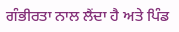ਗੰਭੀਰਤਾ ਨਾਲ ਲੈਂਦਾ ਹੈ ਅਤੇ ਪਿੰਡ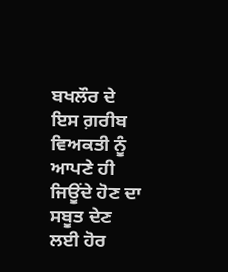ਬਖਲੌਰ ਦੇ ਇਸ ਗ਼ਰੀਬ ਵਿਅਕਤੀ ਨੂੰ ਆਪਣੇ ਹੀ ਜਿਊਂਦੇ ਹੋਣ ਦਾ ਸਬੂਤ ਦੇਣ ਲਈ ਹੋਰ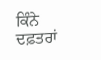ਕਿੰਨੇ ਦਫ਼ਤਰਾਂ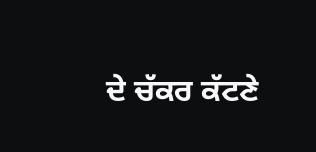ਦੇ ਚੱਕਰ ਕੱਟਣੇ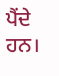ਪੈਂਦੇ ਹਨ।